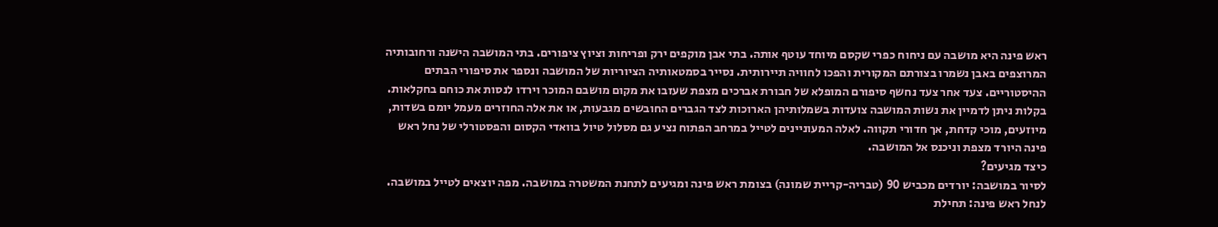ראש פינה היא מושבה עם ניחוח כפרי שקסם מיוחד עוטף אותה. בתי אבן מוקפים ירק ופריחות וציוץ ציפורים. בתי המושבה הישנה ורחובותיה המרוצפים באבן נשמרו בצורתם המקורית והפכו לחוויה תיירותית. נסייר בסמטאותיה הציוריות של המושבה ונספר את סיפורי הבתים ההיסטוריים. צעד אחר צעד נחשף סיפורם המופלא של חבורת אברכים מצפת שעזבו את מקום מושבם המוכר וירדו לנסות את כוחם בחקלאות. בקלות ניתן לדמיין את נשות המושבה צועדות בשמלותיהן הארוכות לצד הגברים החובשים מגבעות, או את אלה החוזרים מעמל יומם בשדות, מיוזעים, מוכי קדחת, אך חדורי תקווה. לאלה המעוניינים לטייל במרחב הפתוח נציע גם מסלול טיול בוואדי הקסום והפסטורלי של נחל ראש פינה היורד מצפת וניכנס אל המושבה.
כיצד מגיעים?
לסיור במושבה: יורדים מכביש 90 (טבריה-קריית שמונה) בצומת ראש פינה ומגיעים לתחנת המשטרה במושבה. מפה יוצאים לטייל במושבה.
לנחל ראש פינה: תחילת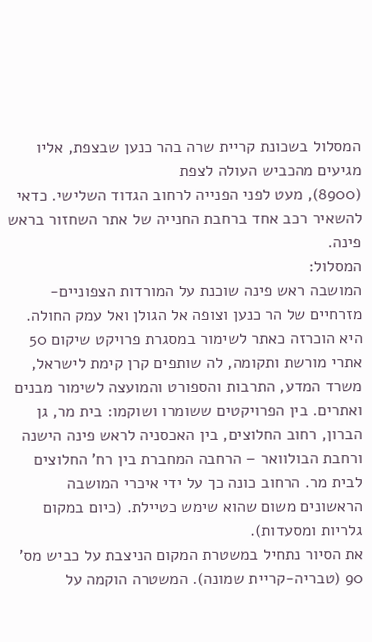המסלול בשכונת קריית שרה בהר כנען שבצפת, אליו מגיעים מהכביש העולה לצפת
(8900), מעט לפני הפנייה לרחוב הגדוד השלישי. כדאי להשאיר רכב אחד ברחבת החנייה של אתר השחזור בראש פינה.
המסלול:
המושבה ראש פינה שוכנת על המורדות הצפוניים-מזרחיים של הר כנען וצופה אל הגולן ואל עמק החולה. היא הוכרזה כאתר לשימור במסגרת פרויקט שיקום 50 אתרי מורשת ותקומה, לה שותפים קרן קימת לישראל, משרד המדע, התרבות והספורט והמועצה לשימור מבנים ואתרים. בין הפרויקטים ששומרו ושוקמו: בית מר, גן הברון, רחוב החלוצים, בין האכסניה לראש פינה הישנה ורחבת הבולוואר – הרחבה המחברת בין רח’ החלוצים לבית מר. הרחוב כונה כך על ידי איכרי המושבה הראשונים משום שהוא שימש כטיילת. (כיום במקום גלריות ומסעדות).
את הסיור נתחיל במשטרת המקום הניצבת על כביש מס’ 90 (טבריה-קריית שמונה). המשטרה הוקמה על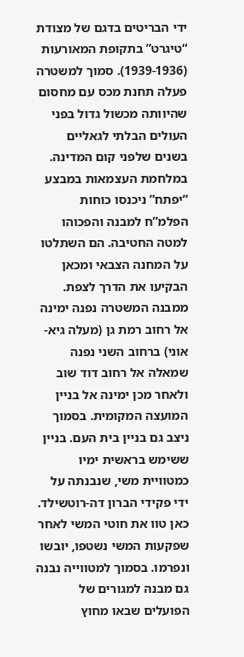ידי הבריטים בדגם של מצודת “טיגרט” בתקופת המאורעות (1939-1936). סמוך למשטרה פעלה תחנת מכס עם מחסום שהיוותה מכשול גדול בפני העולים הבלתי לגאליים בשנים שלפני קום המדינה. במלחמת העצמאות במבצע “יפתח” ניכנסו כוחות הפלמ”ח למבנה והפכוהו למטה החטיבה. הם השתלטו על המחנה הצבאי ומכאן הבקיעו את הדרך לצפת.
ממבנה המשטרה נפנה ימינה אל רחוב רמת גן (מעלה גיא-אוני) ברחוב השני נפנה שמאלה אל רחוב דוד שוב ולאחר מכן ימינה אל בניין המועצה המקומית. בסמוך ניצב גם בניין בית העם. בניין ששימש בראשית ימיו כמטוויית משי, שנבנתה על ידי פקידי הברון דה-רוטשילד. כאן טוו את חוטי המשי לאחר שפקעות המשי נשטפו, יובשו ונפרמו. בסמוך למטווייה נבנה גם מבנה למגורים של הפועלים שבאו מחוץ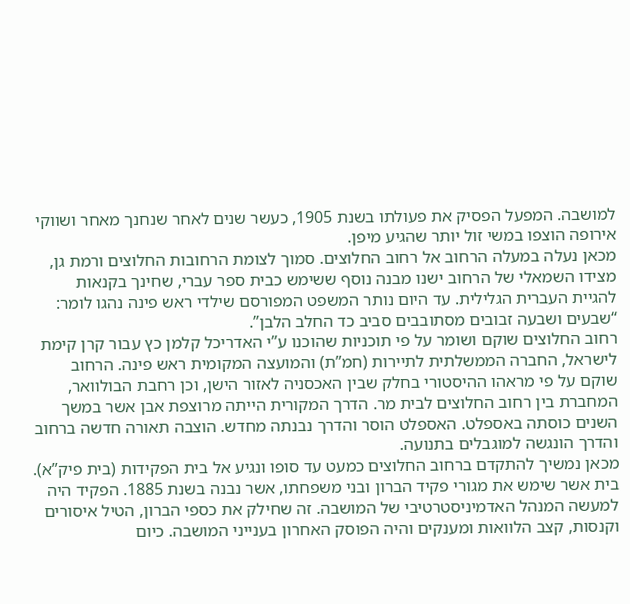למושבה. המפעל הפסיק את פעולתו בשנת 1905, כעשר שנים לאחר שנחנך מאחר ושווקי אירופה הוצפו במשי זול יותר שהגיע מיפן.
מכאן נעלה במעלה הרחוב אל רחוב החלוצים. סמוך לצומת הרחובות החלוצים ורמת גן, מצידו השמאלי של הרחוב ישנו מבנה נוסף ששימש כבית ספר עברי, שחינך בקנאות להגיית העברית הגלילית. עד היום נותר המשפט המפורסם שילדי ראש פינה נהגו לומר: “שבעים ושבעה זבובים מסתובבים סביב כד החלב הלבן”.
רחוב החלוצים שוקם ושומר על פי תוכניות שהוכנו ע”י האדריכל קלמן כץ עבור קרן קימת לישראל, החברה הממשלתית לתיירות (חמ”ת) והמועצה המקומית ראש פינה. הרחוב שוקם על פי מראהו ההיסטורי בחלק שבין האכסניה לאזור הישן, וכן רחבת הבולוואר, המחברת בין רחוב החלוצים לבית מר. הדרך המקורית הייתה מרוצפת אבן אשר במשך השנים כוסתה באספלט. האספלט הוסר והדרך נבנתה מחדש. הוצבה תאורה חדשה ברחוב והדרך הונגשה למוגבלים בתנועה.
מכאן נמשיך להתקדם ברחוב החלוצים כמעט עד סופו ונגיע אל בית הפקידות (בית פיק”א). בית אשר שימש את מגורי פקיד הברון ובני משפחתו, אשר נבנה בשנת 1885. הפקיד היה למעשה המנהל האדמיניסטרטיבי של המושבה. זה שחילק את כספי הברון, הטיל איסורים וקנסות, קצב הלוואות ומענקים והיה הפוסק האחרון בענייני המושבה. כיום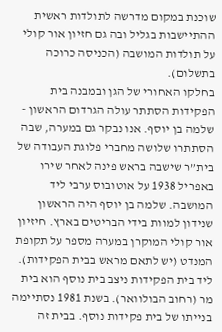שוכנת במקום מדרשה לתולדות ראשית ההתיישבות בגליל ובה גם חזיון אור קולי על תולדות המושבה (הכניסה כרוכה בתשלום).
בחלקו האחורי של הגן ובמבנה בית הפקידות הסתתר עולה הגרדום הראשון - שלמה בן יוסף. אנו נבקר גם במערה, שבה הסתתרו שלושה מחברי פלוגת העבודה של בית”ר שישבה בראש פינה לאחר שירו באפריל 1938 על אוטובוס ערבי ליד המושבה. שלמה בן יוסף היה הראשון שנידון למוות בידי הבריטים בארץ. חיזיון אור קולי המוקרן במערה מספר על תקופת המנדט (יש לתאם מראש בבית הפקידות).
ליד בית הפקידות ניצב בית נוסף הוא בית מר (רחוב הבולוואר). בשנת 1981 נסתיימה בנייתו של בית פקידות נוסף. בבית זה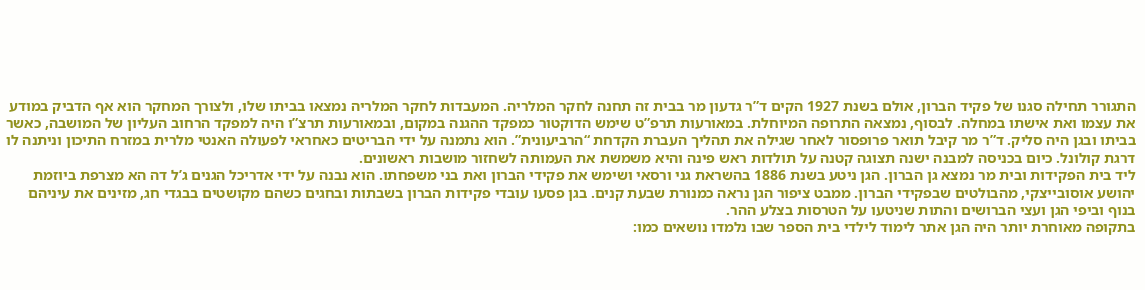התגורר תחילה סגנו של פקיד הברון, אולם בשנת 1927 הקים ד”ר גדעון מר בבית זה תחנה לחקר המלריה. המעבדות לחקר המלריה נמצאו בביתו שלו, ולצורך המחקר הוא אף הדביק במודע את עצמו ואת אישתו במחלה. לבסוף, נמצאה התרופה המיוחלת. במאורעות תרפ”ט שימש הדוקטור כמפקד ההגנה במקום, ובמאורעות תרצ”ו היה למפקד הרחוב העליון של המושבה, כאשר בביתו ובגן היה סליק. ד”ר מר קיבל תואר פרופסור לאחר שגילה את תהליך העברת הקדחת “הרביעונית”. הוא נתמנה על ידי הבריטים כאחראי לפעולה האנטי מלרית במזרח התיכון וניתנה לו דרגת קולונל. כיום בכניסה למבנה ישנה תצוגה קטנה על תולדות ראש פינה והיא משמשת את העמותה לשחזור מושבות ראשונים.
ליד בית הפקידות ובית מר נמצא גן הברון. הגן ניטע בשנת 1886 בהשראת גני ורסאי ושימש את פקידי הברון ואת בני משפחתו. הוא נבנה על ידי אדריכל הגנים ג’ל דה הא מצרפת ביוזמת יהושע אוסובייצקי, מהבולטים שבפקידי הברון. ממבט ציפור הגן נראה כמנורת שבעת קנים. בגן פסעו עובדי פקידות הברון בשבתות ובחגים כשהם מקושטים בבגדי חג, מזינים את עיניהם בנוף וביפי הגן ועצי הברושים והתות שניטעו על הטרסות בצלע ההר.
בתקופה מאוחרת יותר היה הגן אתר לימוד לילדי בית הספר שבו נלמדו נושאים כמו: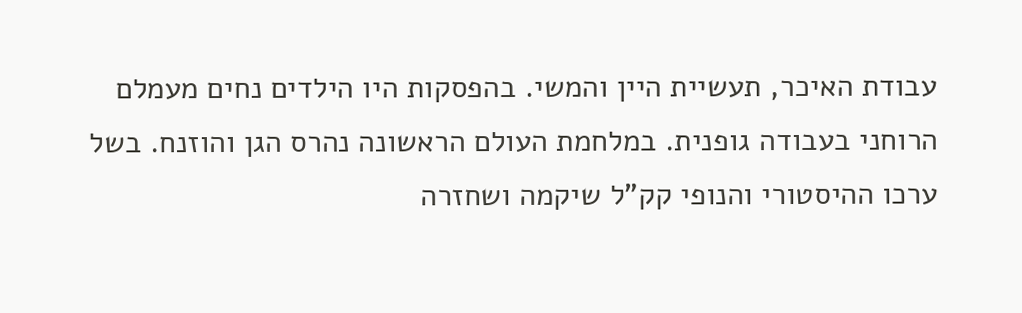עבודת האיכר, תעשיית היין והמשי. בהפסקות היו הילדים נחים מעמלם הרוחני בעבודה גופנית. במלחמת העולם הראשונה נהרס הגן והוזנח. בשל ערכו ההיסטורי והנופי קק”ל שיקמה ושחזרה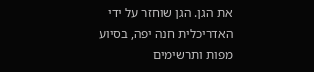את הגן. הגן שוחזר על ידי האדריכלית חנה יפה, בסיוע מפות ותרשימים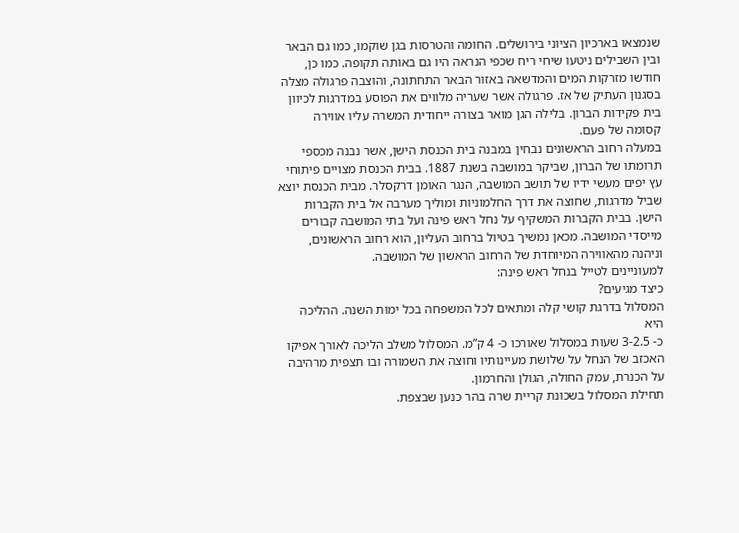שנמצאו בארכיון הציוני בירושלים. החומה והטרסות בגן שוקמו, כמו גם הבאר ובין השבילים ניטעו שיחי ריח שכפי הנראה היו גם באותה תקופה. כמו כן, חודשו מזרקות המים והמדשאה באזור הבאר התחתונה, והוצבה פרגולה מצלה בסגנון העתיק של אז. פרגולה אשר שעריה מלווים את הפוסע במדרגות לכיוון בית פקידות הברון. בלילה הגן מואר בצורה ייחודית המשרה עליו אווירה קסומה של פעם.
במעלה רחוב הראשונים נבחין במבנה בית הכנסת הישן, אשר נבנה מכספי תרומתו של הברון, שביקר במושבה בשנת 1887. בבית הכנסת מצויים פיתוחי עץ יפים מעשי ידיו של תושב המושבה, הנגר האומן דרקסלר. מבית הכנסת יוצא שביל מדרגות, שחוצה את דרך החלמוניות ומוליך מערבה אל בית הקברות הישן. בבית הקברות המשקיף על נחל ראש פינה ועל בתי המושבה קבורים מייסדי המושבה. מכאן נמשיך בטיול ברחוב העליון, הוא רחוב הראשונים, וניהנה מהאווירה המיוחדת של הרחוב הראשון של המושבה.
למעוניינים לטייל בנחל ראש פינה:
כיצד מגיעים?
המסלול בדרגת קושי קלה ומתאים לכל המשפחה בכל ימות השנה. ההליכה היא
כ- 3-2.5 שעות במסלול שאורכו כ- 4 ק”מ. המסלול משלב הליכה לאורך אפיקו האכזב של הנחל על שלושת מעיינותיו וחוצה את השמורה ובו תצפית מרהיבה על הכנרת, עמק החולה, הגולן והחרמון.
תחילת המסלול בשכונת קריית שרה בהר כנען שבצפת.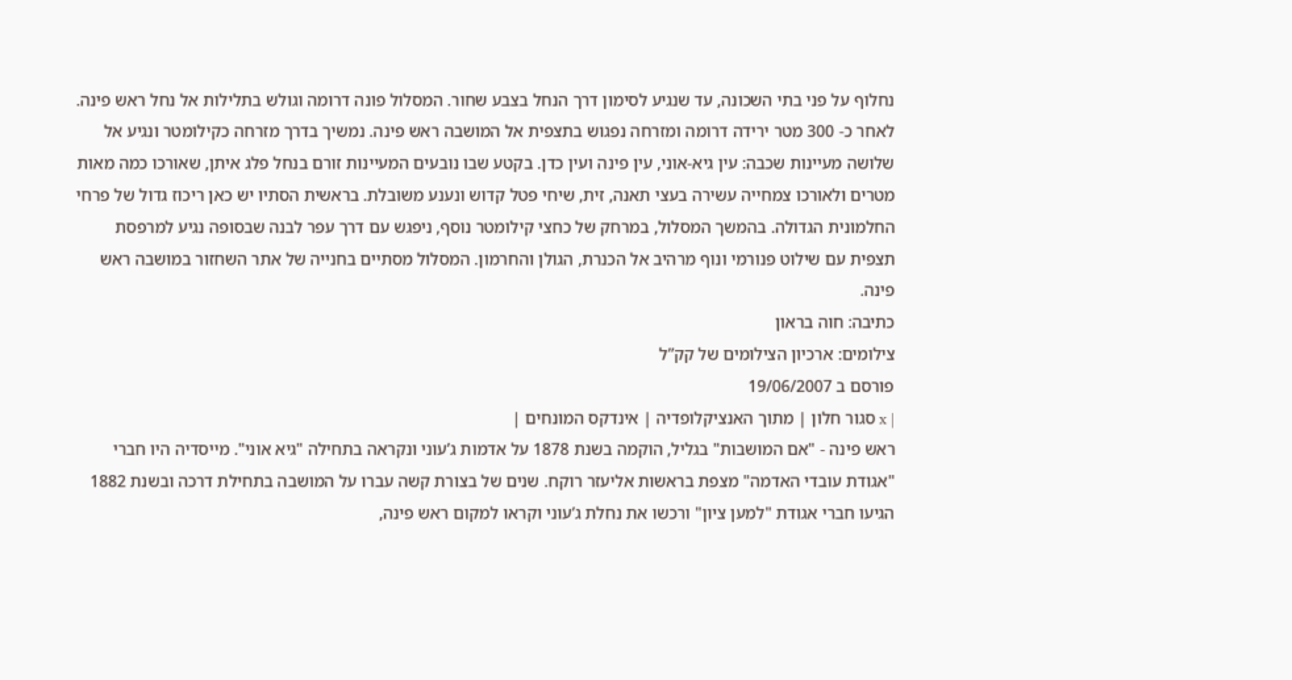נחלוף על פני בתי השכונה, עד שנגיע לסימון דרך הנחל בצבע שחור. המסלול פונה דרומה וגולש בתלילות אל נחל ראש פינה. לאחר כ- 300 מטר ירידה דרומה ומזרחה נפגוש בתצפית אל המושבה ראש פינה. נמשיך בדרך מזרחה כקילומטר ונגיע אל שלושה מעיינות שכבה: עין גיא-אוני, עין פינה ועין כדן. בקטע שבו נובעים המעיינות זורם בנחל פלג איתן, שאורכו כמה מאות מטרים ולאורכו צמחייה עשירה בעצי תאנה, זית, שיחי פטל קדוש ונענע משובלת. בראשית הסתיו יש כאן ריכוז גדול של פרחי החלמונית הגדולה. בהמשך המסלול, במרחק של כחצי קילומטר נוסף, ניפגש עם דרך עפר לבנה שבסופה נגיע למרפסת תצפית עם שילוט פנורמי ונוף מרהיב אל הכנרת, הגולן והחרמון. המסלול מסתיים בחנייה של אתר השחזור במושבה ראש פינה.
כתיבה: חוה בראון
צילומים: ארכיון הצילומים של קק”ל
פורסם ב 19/06/2007
| x סגור חלון | מתוך האנציקלופדיה | אינדקס המונחים |
ראש פינה - "אם המושבות" בגליל, הוקמה בשנת 1878 על אדמות ג’עוני ונקראה בתחילה "גיא אוני". מייסדיה היו חברי "אגודת עובדי האדמה" מצפת בראשות אליעזר רוקח. שנים של בצורת קשה עברו על המושבה בתחילת דרכה ובשנת 1882 הגיעו חברי אגודת "למען ציון" ורכשו את נחלת ג’עוני וקראו למקום ראש פינה,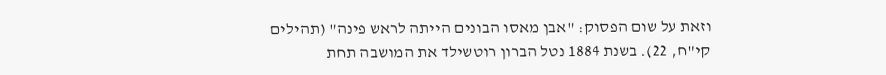וזאת על שום הפסוק: "אבן מאסו הבונים הייתה לראש פינה" (תהילים קי"ח, 22). בשנת 1884 נטל הברון רוטשילד את המושבה תחת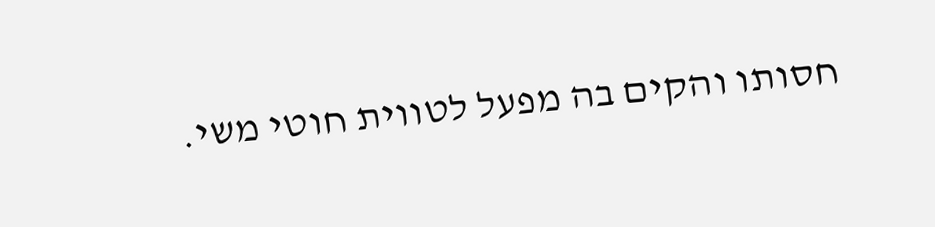חסותו והקים בה מפעל לטווית חוטי משי.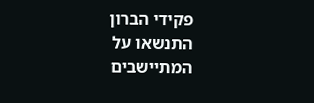פקידי הברון התנשאו על המתיישבים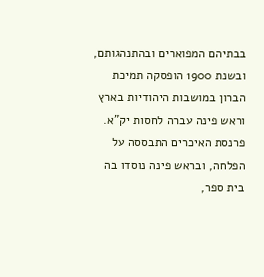בבתיהם המפוארים ובהתנהגותם, ובשנת 1900 הופסקה תמיכת הברון במושבות היהודיות בארץ וראש פינה עברה לחסות יק"א.
פרנסת האיכרים התבססה על הפלחה, ובראש פינה נוסדו בה בית ספר,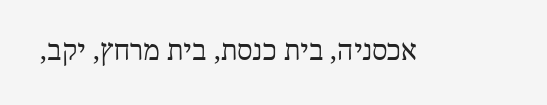אכסניה, בית כנסת, בית מרחץ, יקב,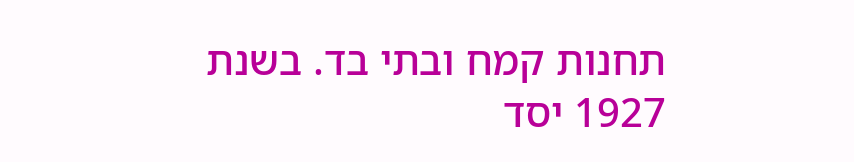תחנות קמח ובתי בד. בשנת 1927 יסד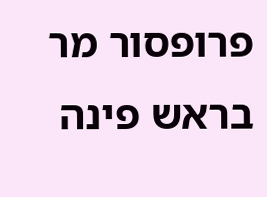פרופסור מר בראש פינה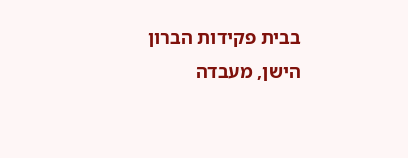בבית פקידות הברון הישן, מעבדה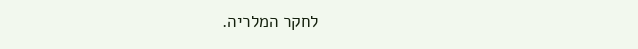לחקר המלריה.